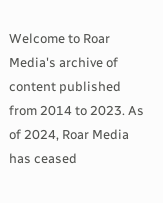Welcome to Roar Media's archive of content published from 2014 to 2023. As of 2024, Roar Media has ceased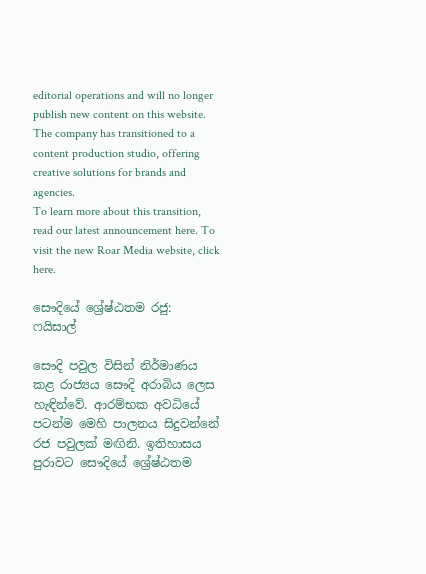editorial operations and will no longer publish new content on this website.
The company has transitioned to a content production studio, offering creative solutions for brands and agencies.
To learn more about this transition, read our latest announcement here. To visit the new Roar Media website, click here.

සෞදියේ ශ්‍රේෂ්ඨතම රජු: ෆයිසාල්

සෞදි පවුල විසින් නිර්මාණය කළ රාජ්‍යය සෞදි අරාබිය ලෙස හැඳින්වේ. ආරම්භක අවධියේ පටන්ම මෙහි පාලනය සිදුවන්නේ රජ පවුලක් මඟිනි. ඉතිහාසය පුරාවට සෞදියේ ශ්‍රේෂ්ඨතම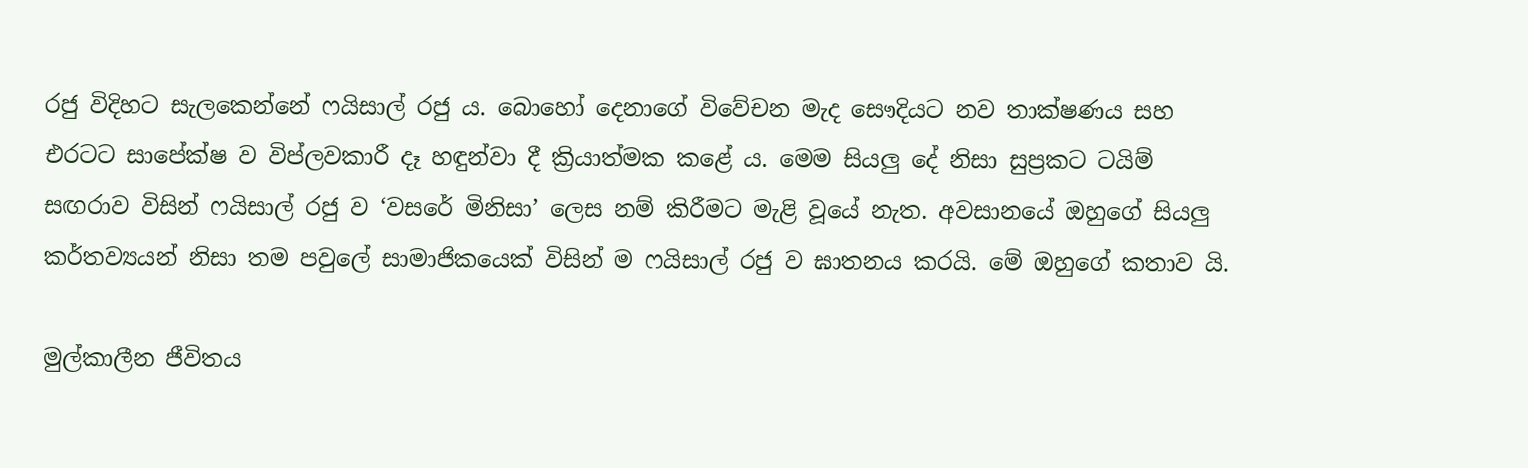රජු විදිහට සැලකෙන්නේ ෆයිසාල් රජු ය. බොහෝ දෙනාගේ විවේචන මැද සෞදියට නව තාක්ෂණය සහ එරටට සාපේක්ෂ ව විප්ලවකාරී දෑ හඳුන්වා දී ක්‍රියාත්මක කළේ ය. මෙම සියලු දේ නිසා සුප්‍රකට ටයිම් සඟරාව විසින් ෆයිසාල් රජු ව ‘වසරේ මිනිසා’ ලෙස නම් කිරීමට මැළි වූයේ නැත. අවසානයේ ඔහුගේ සියලු කර්තව්‍යයන් නිසා තම පවුලේ සාමාජිකයෙක් විසින් ම ෆයිසාල් රජු ව ඝාතනය කරයි. මේ ඔහුගේ කතාව යි.

මුල්කාලීන ජීවිතය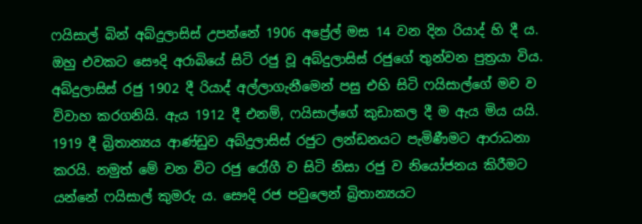ෆයිසාල් බින් අබ්දුලාසිස් උපන්නේ 1906 අප්‍රේල් මස 14 වන දින රියාද් හි දී ය. ඔහු එවකට සෞදි අරාබියේ සිටි රජු වූ අබ්දුලාසිස් රජුගේ තුන්වන පුත්‍රයා විය. අබ්දුලාසිස් රජු 1902 දී රියාද් අල්ලාගැනීමෙන් පසු එහි සිටි ෆයිසාල්ගේ මව ව විවාහ කරගනියි. ඇය 1912 දී එනම්, ෆයිසාල්ගේ කුඩාකල දී ම ඇය මිය යයි. 1919 දී බ්‍රිතාන්‍යය ආණ්ඩුව අබ්දුලාසිස් රජුට ලන්ඩනයට පැමිණීමට ආරාධනා කරයි. නමුත් මේ වන විට රජු රෝගී ව සිටි නිසා රජු ව නියෝජනය කිරීමට යන්නේ ෆයිසාල් කුමරු ය. සෞදි රජ පවුලෙන් බ්‍රිතාන්‍යයට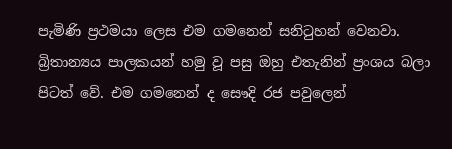පැමිණි ප්‍රථමයා ලෙස එම ගමනෙන් සනිටුහන් වෙනවා. බ්‍රිතාන්‍යය පාලකයන් හමු වූ පසු ඔහු එතැනින් ප්‍රංශය බලා පිටත් වේ. එම ගමනෙන් ද සෞදි රජ පවුලෙන්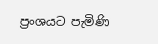ප්‍රංශයට පැමිණි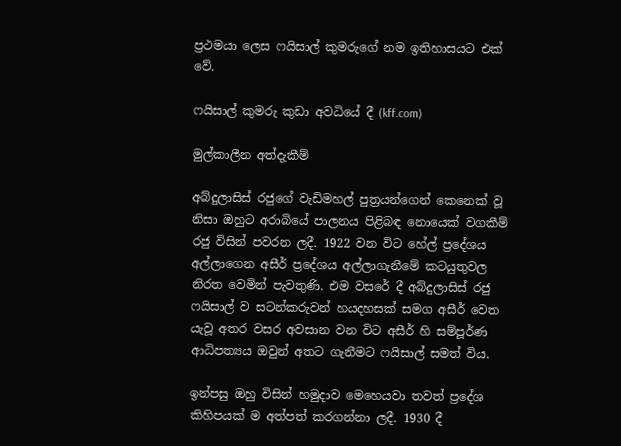ප්‍රථමයා ලෙස ෆයිසාල් කුමරුගේ නම ඉතිහාසයට එක් වේ.

ෆයිසාල් කුමරු කුඩා අවධියේ දී (kff.com)

මුල්කාලීන අත්දැකීම්

අබ්දුලාසිස් රජුගේ වැඩිමහල් පුත්‍රයන්ගෙන් කෙනෙක් වූ නිසා ඔහුට අරාබියේ පාලනය පිළිබඳ නොයෙක් වගකීම් රජු විසින් පවරන ලදී. 1922 වන විට හේල් ප්‍රදේශය අල්ලාගෙන අසීර් ප්‍රදේශය අල්ලාගැනීමේ කටයුතුවල නිරත වෙමින් පැවතුණි. එම වසරේ දී අබ්දුලාසිස් රජු ෆයිසාල් ව සටන්කරුවන් හයදහසක් සමග අසීර් වෙත යැවූ අතර වසර අවසාන වන විට අසීර් හි සම්පූර්ණ ආධිපත්‍යය ඔවුන් අතට ගැනීමට ෆයිසාල් සමත් විය.

ඉන්පසු ඔහු විසින් හමුදාව මෙහෙයවා තවත් ප්‍රදේශ කිහිපයක් ම අත්පත් කරගන්නා ලදී. 1930 දී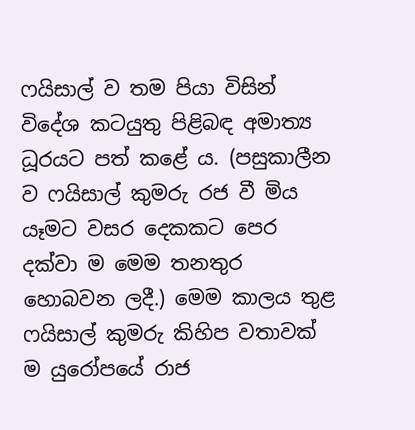ෆයිසාල් ව තම පියා විසින් විදේශ කටයුතු පිළිබඳ අමාත්‍ය ධූරයට පත් කළේ ය. (පසුකාලීන ව ෆයිසාල් කුමරු රජ වී මිය යෑමට වසර දෙකකට පෙර දක්වා ම මෙම තනතුර හොබවන ලදී.) මෙම කාලය තුළ ෆයිසාල් කුමරු කිහිප වතාවක් ම යුරෝපයේ රාජ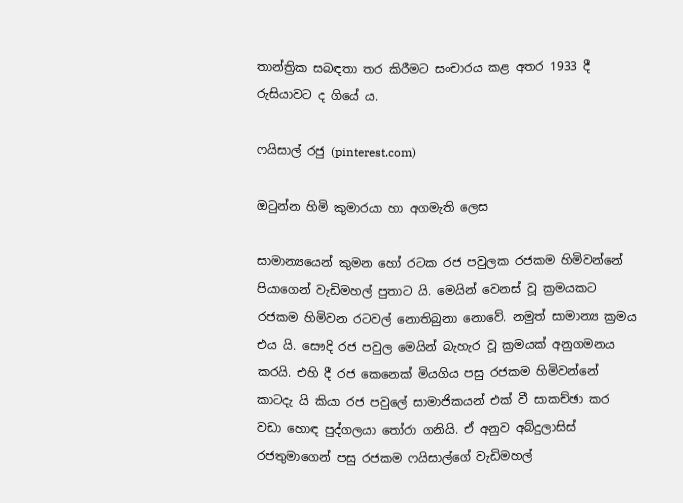තාන්ත්‍රික සබඳතා තර කිරීමට සංචාරය කළ අතර 1933 දී රුසියාවට ද ගියේ ය.

ෆයිසාල් රජු (pinterest.com)

ඔටුන්න හිමි කුමාරයා හා අගමැති ලෙස

සාමාන්‍යයෙන් කුමන හෝ රටක රජ පවුලක රජකම හිමිවන්නේ පියාගෙන් වැඩිමහල් පුතාට යි. මෙයින් වෙනස් වූ ක්‍රමයකට රජකම හිමිවන රටවල් නොතිබුනා නොවේ. නමුත් සාමාන්‍ය ක්‍රමය එය යි. සෞදි රජ පවුල මෙයින් බැහැර වූ ක්‍රමයක් අනුගමනය කරයි. එහි දී රජ කෙනෙක් මියගිය පසු රජකම හිමිවන්නේ කාටදැ යි කියා රජ පවුලේ සාමාජිකයන් එක් වී සාකච්ඡා කර වඩා හොඳ පුද්ගලයා තෝරා ගනියි. ඒ අනුව අබ්දුලාසිස් රජතුමාගෙන් පසු රජකම ෆයිසාල්ගේ වැඩිමහල්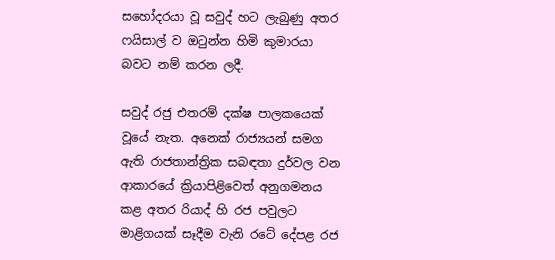සහෝදරයා වූ සවුද් හට ලැබුණු අතර ෆයිසාල් ව ඔටුන්න හිමි කුමාරයා බවට නම් කරන ලදී.

සවුද් රජු එතරම් දක්ෂ පාලකයෙක් වූයේ නැත. අනෙක් රාජ්‍යයන් සමග ඇති රාජතාන්ත්‍රික සබඳතා දුර්වල වන ආකාරයේ ක්‍රියාපිළිවෙත් අනුගමනය කළ අතර රියාද් හි රජ පවුලට මාළිගයක් සෑදීම වැනි රටේ දේපළ රජ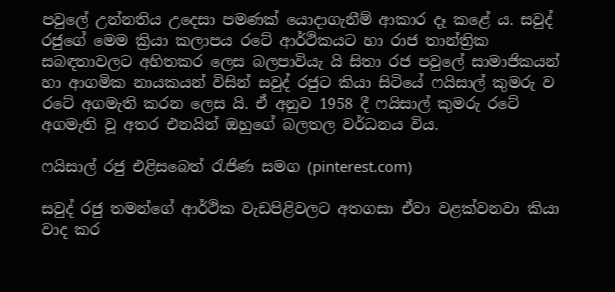පවුලේ උන්නතිය උදෙසා පමණක් යොදාගැනීම් ආකාර දෑ කළේ ය. සවුද් රජුගේ මෙම ක්‍රියා කලාපය රටේ ආර්ථිකයට හා රාජ තාන්ත්‍රික සබඳතාවලට අහිතකර ලෙස බලපාවියැ යි සිතා රජ පවුලේ සාමාජිකයන් හා ආගමික නායකයන් විසින් සවුද් රජුට කියා සිටියේ ෆයිසාල් කුමරු ව රටේ අගමැති කරන ලෙස යි. ඒ අනුව 1958 දී ෆයිසාල් කුමරු රටේ අගමැති වූ අතර එනයින් ඔහුගේ බලතල වර්ධනය විය.

ෆයිසාල් රජු එළිසබෙත් රැජිණ සමග (pinterest.com)

සවුද් රජු තමන්ගේ ආර්ථික වැඩපිළිවලට අතගසා ඒවා වළක්වනවා කියා වාද කර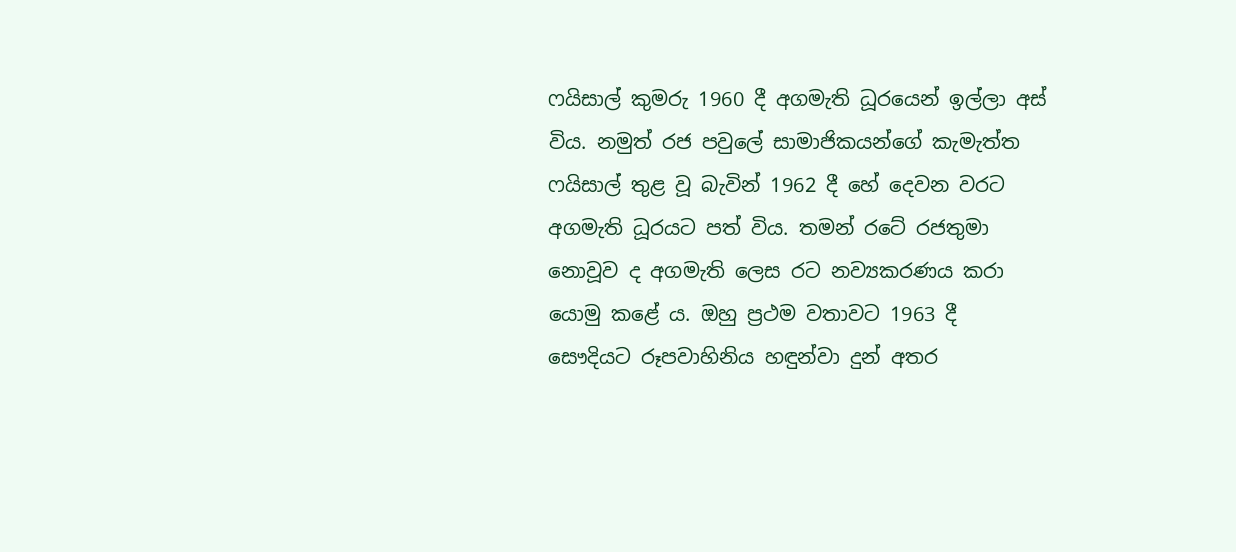ෆයිසාල් කුමරු 1960 දී අගමැති ධූරයෙන් ඉල්ලා අස් විය. නමුත් රජ පවුලේ සාමාජිකයන්ගේ කැමැත්ත ෆයිසාල් තුළ වූ බැවින් 1962 දී හේ දෙවන වරට අගමැති ධූරයට පත් විය. තමන් රටේ රජතුමා නොවූව ද අගමැති ලෙස රට නව්‍යකරණය කරා යොමු කළේ ය. ඔහු ප්‍රථම වතාවට 1963 දී සෞදියට රූපවාහිනිය හඳුන්වා දුන් අතර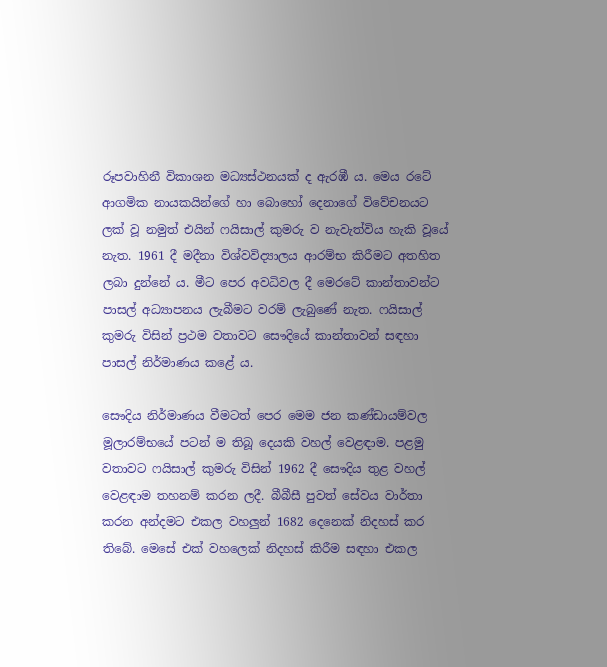රූපවාහිනී විකාශන මධ්‍යස්ථනයක් ද ඇරඹී ය. මෙය රටේ ආගමික නායකයින්ගේ හා බොහෝ දෙනාගේ විවේචනයට ලක් වූ නමුත් එයින් ෆයිසාල් කුමරු ව නැවැත්විය හැකි වූයේ නැත. 1961 දී මදීනා විශ්වවිද්‍යාලය ආරම්භ කිරීමට අතහිත ලබා දුන්නේ ය. මීට පෙර අවධිවල දී මෙරටේ කාන්තාවන්ට පාසල් අධ්‍යාපනය ලැබීමට වරම් ලැබුණේ නැත. ෆයිසාල් කුමරු විසින් ප්‍රථම වතාවට සෞදියේ කාන්තාවන් සඳහා පාසල් නිර්මාණය කළේ ය.

සෞදිය නිර්මාණය වීමටත් පෙර මෙම ජන කණ්ඩායම්වල මූලාරම්භයේ පටන් ම තිබූ දෙයකි වහල් වෙළඳාම. පළමු වතාවට ෆයිසාල් කුමරු විසින් 1962 දී සෞදිය තුළ වහල් වෙළඳාම තහනම් කරන ලදී. බීබීසී පුවත් සේවය වාර්තා කරන අන්දමට එකල වහලුන් 1682 දෙනෙක් නිදහස් කර තිබේ. මෙසේ එක් වහලෙක් නිදහස් කිරීම සඳහා එකල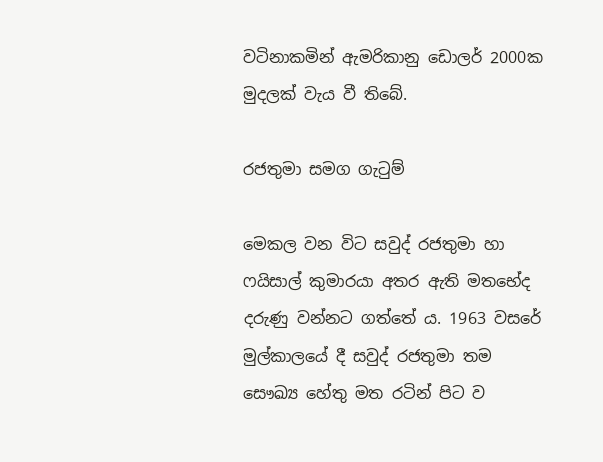වටිනාකමින් ඇමරිකානු ඩොලර් 2000ක මුදලක් වැය වී තිබේ.

රජතුමා සමග ගැටුම්

මෙකල වන විට සවුද් රජතුමා හා ෆයිසාල් කුමාරයා අතර ඇති මතභේද දරුණු වන්නට ගත්තේ ය. 1963 වසරේ මුල්කාලයේ දී සවුද් රජතුමා තම සෞඛ්‍ය හේතු මත රටින් පිට ව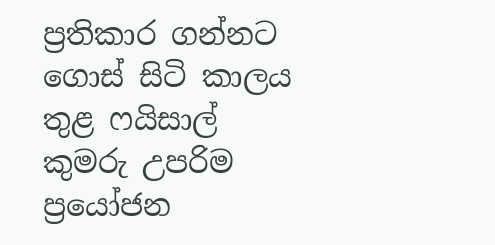ප්‍රතිකාර ගන්නට ගොස් සිටි කාලය තුළ ෆයිසාල් කුමරු උපරිම ප්‍රයෝජන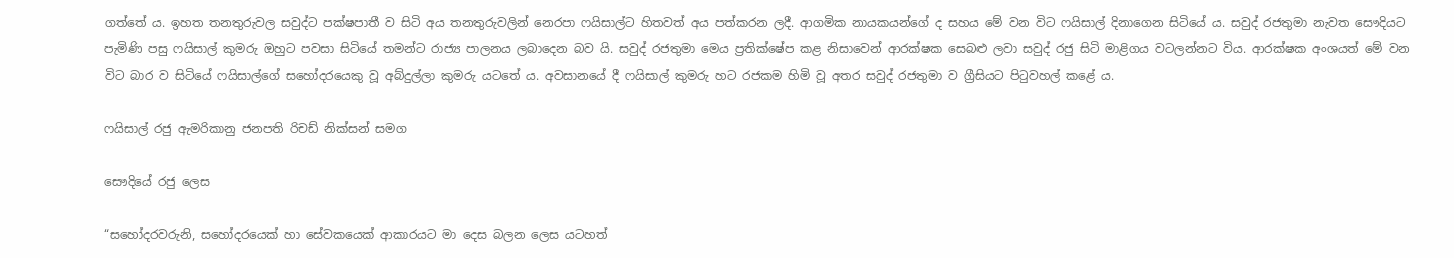ගත්තේ ය. ඉහත තනතුරුවල සවුද්ට පක්ෂපාතී ව සිටි අය තනතුරුවලින් නෙරපා ෆයිසාල්ට හිතවත් අය පත්කරන ලදී. ආගමික නායකයන්ගේ ද සහය මේ වන විට ෆයිසාල් දිනාගෙන සිටියේ ය. සවුද් රජතුමා නැවත සෞදියට පැමිණි පසු ෆයිසාල් කුමරු ඔහුට පවසා සිටියේ තමන්ට රාජ්‍ය පාලනය ලබාදෙන බව යි. සවුද් රජතුමා මෙය ප්‍රතික්ෂේප කළ නිසාවෙන් ආරක්ෂක සෙබළු ලවා සවුද් රජු සිටි මාළිගය වටලන්නට විය. ආරක්ෂක අංශයත් මේ වන විට බාර ව සිටියේ ෆයිසාල්ගේ සහෝදරයෙකු වූ අබ්දුල්ලා කුමරු යටතේ ය. අවසානයේ දී ෆයිසාල් කුමරු හට රජකම හිමි වූ අතර සවුද් රජතුමා ව ග්‍රීසියට පිටුවහල් කළේ ය.

ෆයිසාල් රජු ඇමරිකානු ජනපති රිචඩ් නික්සන් සමග

සෞදියේ රජු ලෙස

“සහෝදරවරුනි, සහෝදරයෙක් හා සේවකයෙක් ආකාරයට මා දෙස බලන ලෙස යටහත්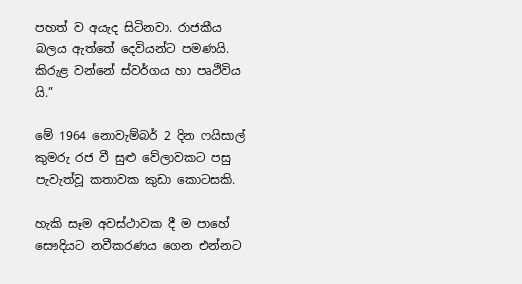පහත් ව අයැද සිටිනවා. රාජකීය බලය ඇත්තේ දෙවියන්ට පමණයි. කිරුළ වන්නේ ස්වර්ගය හා පෘථිවිය යි.”

මේ 1964 නොවැම්බර් 2 දින ෆයිසාල් කුමරු රජ වී සුළු වේලාවකට පසු පැවැත්වූ කතාවක කුඩා කොටසකි.

හැකි සෑම අවස්ථාවක දී ම පාහේ සෞදියට නවීකරණය ගෙන එන්නට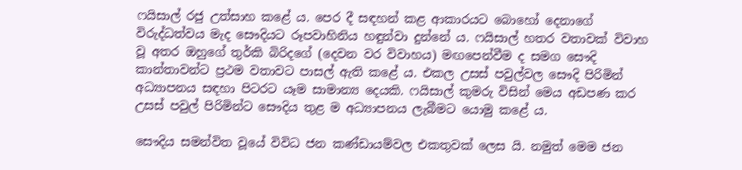ෆයිසාල් රජු උත්සාහ කළේ ය. පෙර දී සඳහන් කළ ආකාරයට බොහෝ දෙනාගේ විරුද්ධත්වය මැද සෞදියට රූපවාහිනිය හඳුන්වා දුන්නේ ය. ෆයිසාල් හතර වතාවක් විවාහ වූ අතර ඔහුගේ තුර්කි බිරිදගේ (දෙවන වර විවාහය) මඟපෙන්වීම ද සමග සෞදි කාන්තාවන්ට ප්‍රථම වතාවට පාසල් ඇති කළේ ය. එකල උසස් පවුල්වල සෞදි පිරිමින් අධ්‍යාපනය සඳහා පිටරට යෑම සාමාන්‍ය දෙයකි. ෆයිසාල් කුමරු විසින් මෙය අඩපණ කර උසස් පවුල් පිරිමින්ට සෞදිය තුළ ම අධ්‍යාපනය ලැබීමට යොමු කළේ ය.

සෞදිය සමන්විත වූයේ විවිධ ජන කණ්ඩායම්වල එකතුවක් ලෙස යි. නමුත් මෙම ජන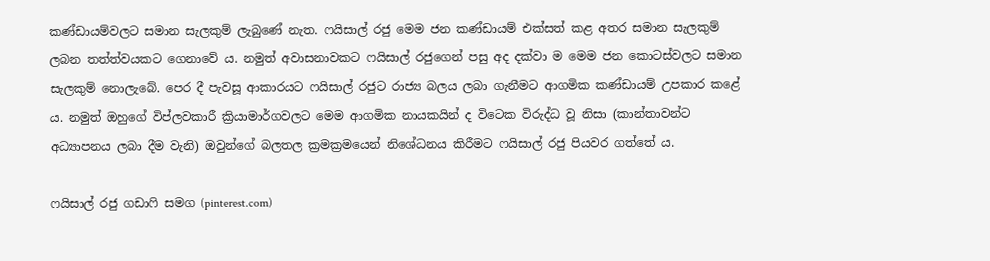කණ්ඩායම්වලට සමාන සැලකුම් ලැබුණේ නැත. ෆයිසාල් රජු මෙම ජන කණ්ඩායම් එක්සත් කළ අතර සමාන සැලකුම් ලබන තත්ත්වයකට ගෙනාවේ ය. නමුත් අවාසනාවකට ෆයිසාල් රජුගෙන් පසු අද දක්වා ම මෙම ජන කොටස්වලට සමාන සැලකුම් නොලැබේ. පෙර දී පැවසූ ආකාරයට ෆයිසාල් රජුට රාජ්‍ය බලය ලබා ගැනීමට ආගමික කණ්ඩායම් උපකාර කළේ ය. නමුත් ඔහුගේ විප්ලවකාරී ක්‍රියාමාර්ගවලට මෙම ආගමික නායකයින් ද විටෙක විරුද්ධ වූ නිසා (කාන්තාවන්ට අධ්‍යාපනය ලබා දීම වැනි) ඔවුන්ගේ බලතල ක්‍රමක්‍රමයෙන් නිශේධනය කිරීමට ෆයිසාල් රජු පියවර ගත්තේ ය.

ෆයිසාල් රජු ගඩාෆි සමග (pinterest.com)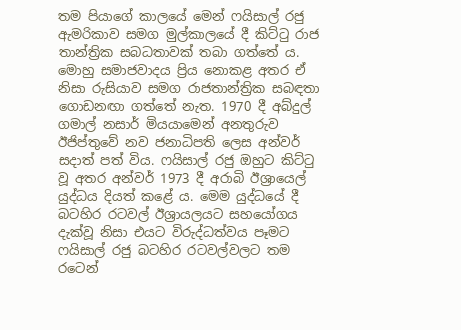තම පියාගේ කාලයේ මෙන් ෆයිසාල් රජු ඇමරිකාව සමග මුල්කාලයේ දී කිට්ටු රාජ තාන්ත්‍රික සබධතාවක් තබා ගත්තේ ය. මොහු සමාජවාදය ප්‍රිය නොකළ අතර ඒ නිසා රුසියාව සමග රාජතාන්ත්‍රික සබඳතා ගොඩනඟා ගත්තේ නැත. 1970 දී අබ්දුල් ගමාල් නසාර් මියයාමෙන් අනතුරුව ඊජිප්තුවේ නව ජනාධිපති ලෙස අන්වර් සදාත් පත් විය. ෆයිසාල් රජු ඔහුට කිට්ටු වූ අතර අන්වර් 1973 දී අරාබි ඊශ්‍රායෙල් යුද්ධය දියත් කළේ ය. මෙම යුද්ධයේ දී බටහිර රටවල් ඊශ්‍රායලයට සහයෝගය දැක්වූ නිසා එයට විරුද්ධත්වය පෑමට ෆයිසාල් රජු බටහිර රටවල්වලට තම රටෙන්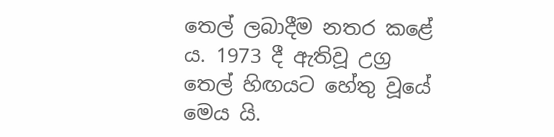තෙල් ලබාදීම නතර කළේ ය. 1973 දී ඇතිවූ උග්‍ර තෙල් හිඟයට හේතු වූයේ මෙය යි.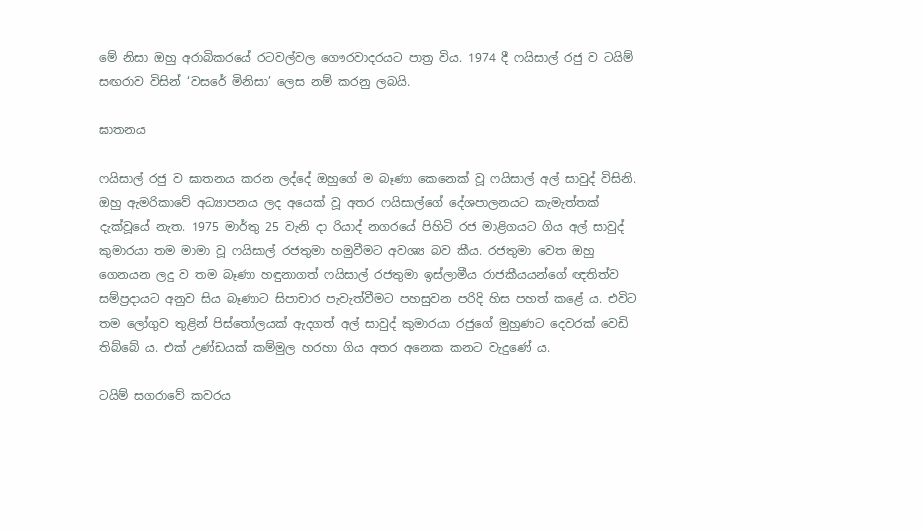මේ නිසා ඔහු අරාබිකරයේ රටවල්වල ගෞරවාදරයට පාත්‍ර විය. 1974 දී ෆයිසාල් රජු ව ටයිම් සඟරාව විසින් ‘වසරේ මිනිසා’ ලෙස නම් කරනු ලබයි.

ඝාතනය

ෆයිසාල් රජු ව ඝාතනය කරන ලද්දේ ඔහුගේ ම බෑණා කෙනෙක් වූ ෆයිසාල් අල් සාවුද් විසිනි. ඔහු ඇමරිකාවේ අධ්‍යාපනය ලද අයෙක් වූ අතර ෆයිසාල්ගේ දේශපාලනයට කැමැත්තක් දැක්වූයේ නැත. 1975 මාර්තු 25 වැනි දා රියාද් නගරයේ පිහිටි රජ මාළිගයට ගිය අල් සාවුද් කුමාරයා තම මාමා වූ ෆයිසාල් රජතුමා හමුවීමට අවශ්‍ය බව කීය. රජතුමා වෙත ඔහු ගෙනයන ලදු ව තම බෑණා හඳුනාගත් ෆයිසාල් රජතුමා ඉස්‌ලාමීය රාජකීයයන්ගේ ඥතිත්ව සම්ප්‍රදායට අනුව සිය බෑණාට සිපාචාර පැවැත්වීමට පහසුවන පරිදි හිස පහත් කළේ ය. එවිට තම ලෝගුව තුළින් පිස්‌තෝලයක්‌ ඇදගත් අල් සාවුද් කුමාරයා රජුගේ මුහුණට දෙවරක් වෙඩි තිබ්බේ ය. එක් උණ්ඩයක් කම්මුල හරහා ගිය අතර අනෙක කනට වැදුණේ ය.

ටයිම් සගරාවේ කවරය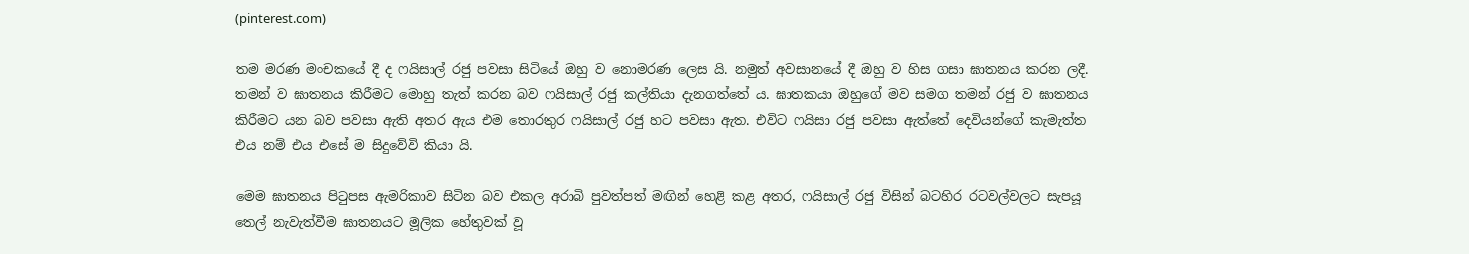(pinterest.com)

තම මරණ මංචකයේ දී ද ෆයිසාල් රජු පවසා සිටියේ ඔහු ව නොමරණ ලෙස යි. නමුත් අවසානයේ දී ඔහු ව හිස ගසා ඝාතනය කරන ලදී. තමන් ව ඝාතනය කිරීමට මොහු තැත් කරන බව ෆයිසාල් රජු කල්තියා දැනගත්තේ ය. ඝාතකයා ඔහුගේ මව සමග තමන් රජු ව ඝාතනය කිරීමට යන බව පවසා ඇති අතර ඇය එම තොරතුර ෆයිසාල් රජු හට පවසා ඇත. එවිට ෆයිසා රජු පවසා ඇත්තේ දෙවියන්ගේ කැමැත්ත එය නම් එය එසේ ම සිදුවේවි කියා යි.

මෙම ඝාතනය පිටුපස ඇමරිකාව සිටින බව එකල අරාබි පුවත්පත් මඟින් හෙළි කළ අතර, ෆයිසාල් රජු විසින් බටහිර රටවල්වලට සැපයූ තෙල් නැවැත්වීම ඝාතනයට මූලික හේතුවක් වූ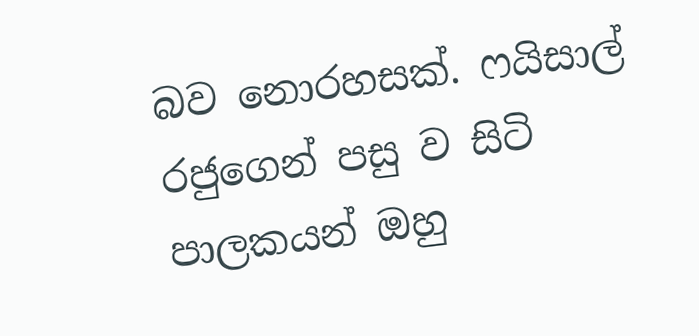බව නොරහසක්. ෆයිසාල් රජුගෙන් පසු ව සිටි පාලකයන් ඔහු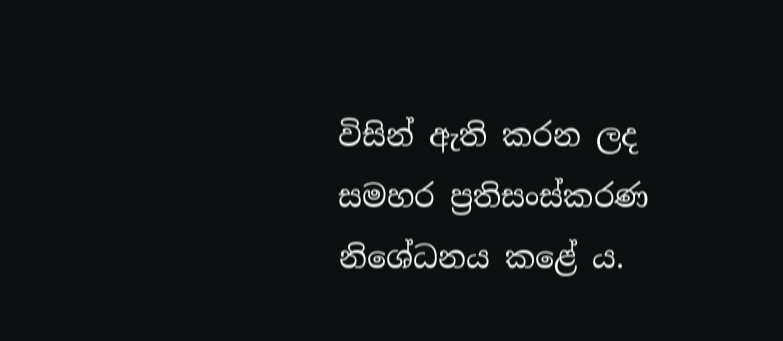විසින් ඇති කරන ලද සමහර ප්‍රතිසංස්කරණ නිශේධනය කළේ ය.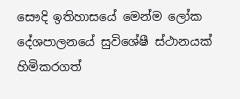සෞදි ඉතිහාසයේ මෙන්ම ලෝක දේශපාලනයේ සුවිශේෂී ස්ථානයක් හිමිකරගත්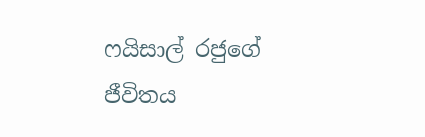ෆයිසාල් රජුගේ ජීවිතය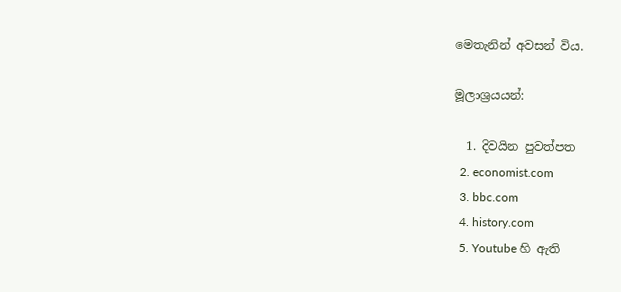මෙතැනින් අවසන් විය.

මූලාශ්‍රයයන්:

  1. දිවයින පුවත්පත
  2. economist.com
  3. bbc.com
  4. history.com
  5. Youtube හි ඇති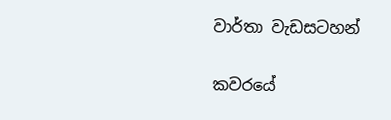වාර්තා වැඩසටහන්

කවරයේ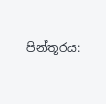පින්තූරය: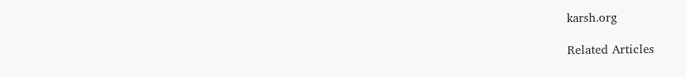karsh.org

Related Articles